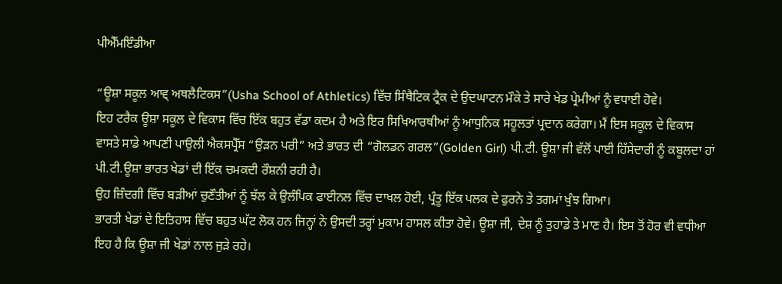ਪੀਐੱਮਇੰਡੀਆ

“ਊਸ਼ਾ ਸਕੂਲ ਆਵ੍ ਅਥਲੈਟਿਕਸ”(Usha School of Athletics) ਵਿੱਚ ਸਿੰਥੈਟਿਕ ਟ੍ਰੈਕ ਦੇ ਉਦਘਾਟਨ ਮੌਕੇ ਤੇ ਸਾਰੇ ਖੇਡ ਪ੍ਰੇਮੀਆਂ ਨੂੰ ਵਧਾਈ ਹੋਵੇ।
ਇਹ ਟਰੈਕ ਊਸ਼ਾ ਸਕੂਲ ਦੇ ਵਿਕਾਸ ਵਿੱਚ ਇੱਕ ਬਹੁਤ ਵੱਡਾ ਕਦਮ ਹੈ ਅਤੇ ਇਰ ਸਿਖਿਆਰਥੀਆਂ ਨੂੰ ਆਧੁਨਿਕ ਸਹੂਲਤਾਂ ਪ੍ਰਦਾਨ ਕਰੇਗਾ। ਮੈਂ ਇਸ ਸਕੂਲ ਦੇ ਵਿਕਾਸ ਵਾਸਤੇ ਸਾਡੇ ਆਪਣੀ ਪਾਉਲੀ ਐਕਸਪ੍ਰੈੱਸ “ਉੜਨ ਪਰੀ” ਅਤੇ ਭਾਰਤ ਦੀ “ਗੋਲਡਨ ਗਰਲ”(Golden Girl) ਪੀ.ਟੀ. ਊਸ਼ਾ ਜੀ ਵੱਲੋਂ ਪਾਈ ਹਿੱਸੇਦਾਰੀ ਨੂੰ ਕਬੂਲਦਾ ਹਾਂ ਪੀ.ਟੀ.ਊਸ਼ਾ ਭਾਰਤ ਖੇਡਾਂ ਦੀ ਇੱਕ ਚਮਕਦੀ ਰੌਸ਼ਨੀ ਰਹੀ ਹੈ।
ਉਹ ਜ਼ਿੰਦਗੀ ਵਿੱਚ ਬੜੀਆਂ ਚੁਣੌਤੀਆਂ ਨੂੰ ਝੱਲ ਕੇ ਉਲੰਪਿਕ ਫਾਈਨਲ ਵਿੱਚ ਦਾਖਲ ਹੋਈ, ਪ੍ਰੰਤੂ ਇੱਕ ਪਲਕ ਦੇ ਫੁਰਨੇ ਤੇ ਤਗਮਾਂ ਖੁੰਝ ਗਿਆ।
ਭਾਰਤੀ ਖੇਡਾਂ ਦੇ ਇਤਿਹਾਸ ਵਿੱਚ ਬਹੁਤ ਘੱਟ ਲੋਕ ਹਨ ਜਿਨ੍ਹਾਂ ਨੇ ਉਸਦੀ ਤਰ੍ਹਾਂ ਮੁਕਾਮ ਹਾਸਲ ਕੀਤਾ ਹੋਵੇ। ਊਸ਼ਾ ਜੀ, ਦੇਸ਼ ਨੂੰ ਤੁਹਾਡੇ ਤੇ ਮਾਣ ਹੈ। ਇਸ ਤੋਂ ਹੋਰ ਵੀ ਵਧੀਆ ਇਹ ਹੈ ਕਿ ਊਸ਼ਾ ਜੀ ਖੇਡਾਂ ਨਾਲ ਜੁੜੇ ਰਹੇ।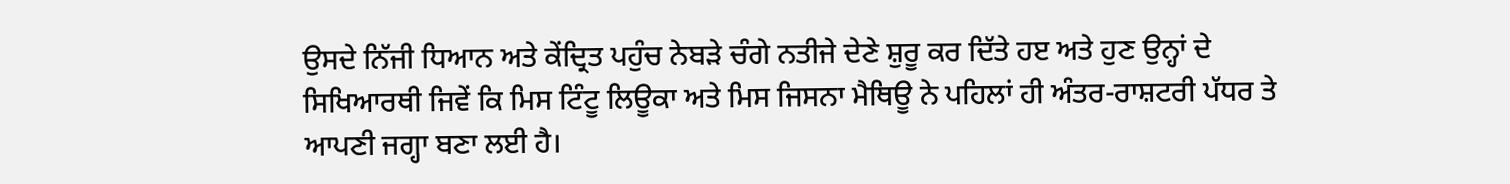ਉਸਦੇ ਨਿੱਜੀ ਧਿਆਨ ਅਤੇ ਕੇਂਦ੍ਰਿਤ ਪਹੁੰਚ ਨੇਬੜੇ ਚੰਗੇ ਨਤੀਜੇ ਦੇਣੇ ਸ਼ੁਰੂ ਕਰ ਦਿੱਤੇ ਹੲ ਅਤੇ ਹੁਣ ਉਨ੍ਹਾਂ ਦੇ ਸਿਖਿਆਰਥੀ ਜਿਵੇਂ ਕਿ ਮਿਸ ਟਿੰਟੂ ਲਿਊਕਾ ਅਤੇ ਮਿਸ ਜਿਸਨਾ ਮੈਥਿਊ ਨੇ ਪਹਿਲਾਂ ਹੀ ਅੰਤਰ-ਰਾਸ਼ਟਰੀ ਪੱਧਰ ਤੇ ਆਪਣੀ ਜਗ੍ਹਾ ਬਣਾ ਲਈ ਹੈ।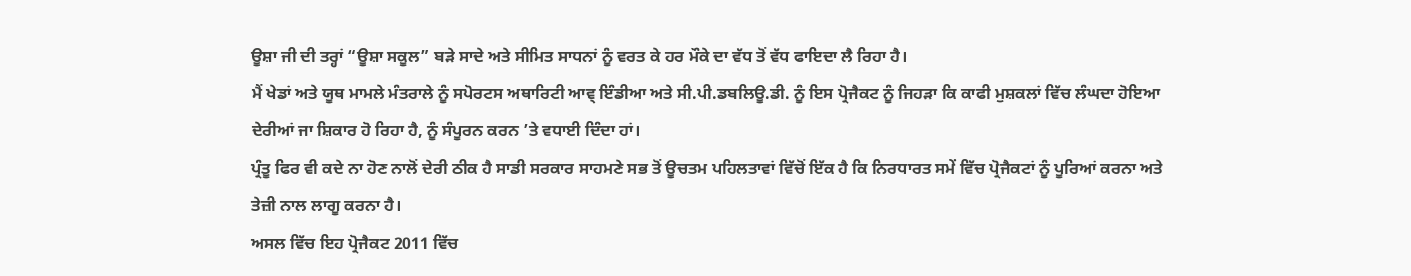ਊਸ਼ਾ ਜੀ ਦੀ ਤਰ੍ਹਾਂ “ਊਸ਼ਾ ਸਕੂਲ” ਬੜੇ ਸਾਦੇ ਅਤੇ ਸੀਮਿਤ ਸਾਧਨਾਂ ਨੂੰ ਵਰਤ ਕੇ ਹਰ ਮੌਕੇ ਦਾ ਵੱਧ ਤੋਂ ਵੱਧ ਫਾਇਦਾ ਲੈ ਰਿਹਾ ਹੈ।
ਮੈਂ ਖੇਡਾਂ ਅਤੇ ਯੂਥ ਮਾਮਲੇ ਮੰਤਰਾਲੇ ਨੂੰ ਸਪੋਰਟਸ ਅਥਾਰਿਟੀ ਆਵ੍ ਇੰਡੀਆ ਅਤੇ ਸੀ.ਪੀ.ਡਬਲਿਊ.ਡੀ. ਨੂੰ ਇਸ ਪ੍ਰੋਜੈਕਟ ਨੂੰ ਜਿਹੜਾ ਕਿ ਕਾਫੀ ਮੁਸ਼ਕਲਾਂ ਵਿੱਚ ਲੰਘਦਾ ਹੋਇਆ ਦੇਰੀਆਂ ਜਾ ਸ਼ਿਕਾਰ ਹੋ ਰਿਹਾ ਹੈ, ਨੂੰ ਸੰਪੂਰਨ ਕਰਨ ’ਤੇ ਵਧਾਈ ਦਿੰਦਾ ਹਾਂ।
ਪ੍ਰੰਤੂ ਫਿਰ ਵੀ ਕਦੇ ਨਾ ਹੋਣ ਨਾਲੋਂ ਦੇਰੀ ਠੀਕ ਹੈ ਸਾਡੀ ਸਰਕਾਰ ਸਾਹਮਣੇ ਸਭ ਤੋਂ ਊਚਤਮ ਪਹਿਲਤਾਵਾਂ ਵਿੱਚੋਂ ਇੱਕ ਹੈ ਕਿ ਨਿਰਧਾਰਤ ਸਮੇਂ ਵਿੱਚ ਪ੍ਰੋਜੈਕਟਾਂ ਨੂੰ ਪੂਰਿਆਂ ਕਰਨਾ ਅਤੇ ਤੇਜ਼ੀ ਨਾਲ ਲਾਗੂ ਕਰਨਾ ਹੈ।
ਅਸਲ ਵਿੱਚ ਇਹ ਪ੍ਰੋਜੈਕਟ 2011 ਵਿੱਚ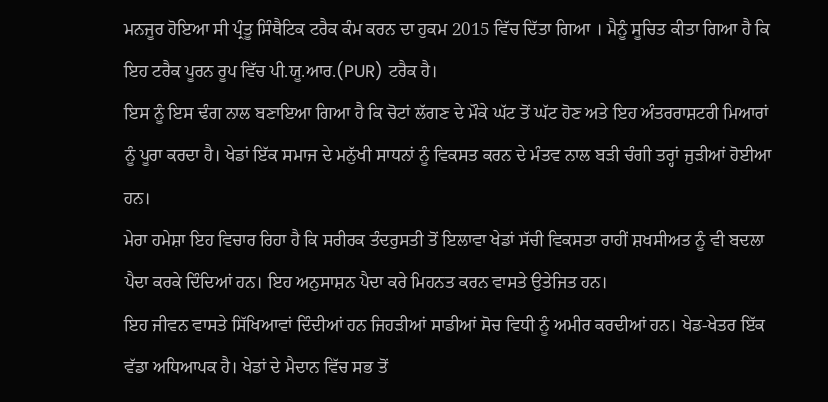ਮਨਜੂਰ ਹੋਇਆ ਸੀ ਪ੍ਰੰਤੂ ਸਿੰਥੈਟਿਕ ਟਰੈਕ ਕੰਮ ਕਰਨ ਦਾ ਹੁਕਮ 2015 ਵਿੱਚ ਦਿੱਤਾ ਗਿਆ । ਮੈਨੂੰ ਸੂਚਿਤ ਕੀਤਾ ਗਿਆ ਹੈ ਕਿ ਇਹ ਟਰੈਕ ਪੂਰਨ ਰੂਪ ਵਿੱਚ ਪੀ.ਯੂ.ਆਰ.(PUR) ਟਰੈਕ ਹੈ।
ਇਸ ਨੂੰ ਇਸ ਢੰਗ ਨਾਲ ਬਣਾਇਆ ਗਿਆ ਹੈ ਕਿ ਚੋਟਾਂ ਲੱਗਣ ਦੇ ਮੌਕੇ ਘੱਟ ਤੋਂ ਘੱਟ ਹੋਣ ਅਤੇ ਇਹ ਅੰਤਰਰਾਸ਼ਟਰੀ ਮਿਆਰਾਂ ਨੂੰ ਪੂਰਾ ਕਰਦਾ ਹੈ। ਖੇਡਾਂ ਇੱਕ ਸਮਾਜ ਦੇ ਮਨੁੱਖੀ ਸਾਧਨਾਂ ਨੂੰ ਵਿਕਸਤ ਕਰਨ ਦੇ ਮੰਤਵ ਨਾਲ ਬੜੀ ਚੰਗੀ ਤਰ੍ਹਾਂ ਜੁੜੀਆਂ ਹੋਈਆ ਹਨ।
ਮੇਰਾ ਹਮੇਸ਼ਾ ਇਹ ਵਿਚਾਰ ਰਿਹਾ ਹੈ ਕਿ ਸਰੀਰਕ ਤੰਦਰੁਸਤੀ ਤੋਂ ਇਲਾਵਾ ਖੇਡਾਂ ਸੱਚੀ ਵਿਕਸਤਾ ਰਾਹੀਂ ਸ਼ਖਸੀਅਤ ਨੂੰ ਵੀ ਬਦਲਾ ਪੈਦਾ ਕਰਕੇ ਦਿੰਦਿਆਂ ਹਨ। ਇਹ ਅਨੁਸਾਸ਼ਨ ਪੈਦਾ ਕਰੇ ਮਿਹਨਤ ਕਰਨ ਵਾਸਤੇ ਉਤੇਜਿਤ ਹਨ।
ਇਹ ਜੀਵਨ ਵਾਸਤੇ ਸਿੱਖਿਆਵਾਂ ਦਿੰਦੀਆਂ ਹਨ ਜਿਹੜੀਆਂ ਸਾਡੀਆਂ ਸੋਚ ਵਿਧੀ ਨੂੰ ਅਮੀਰ ਕਰਦੀਆਂ ਹਨ। ਖੇਡ-ਖੇਤਰ ਇੱਕ ਵੱਡਾ ਅਧਿਆਪਕ ਹੈ। ਖੇਡਾਂ ਦੇ ਮੈਦਾਨ ਵਿੱਚ ਸਭ ਤੋਂ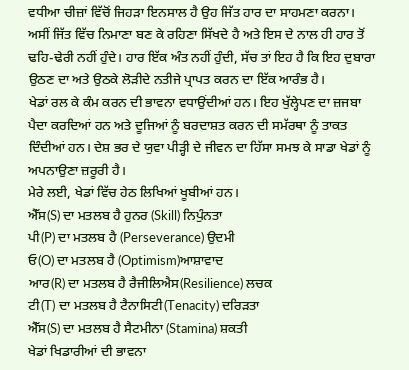ਵਧੀਆ ਚੀਜ਼ਾਂ ਵਿੱਚੋਂ ਜਿਹੜਾ ਇਨਸਾਲ ਹੈ ਉਹ ਜਿੱਤ ਹਾਰ ਦਾ ਸਾਹਮਣਾ ਕਰਨਾ।
ਅਸੀਂ ਜਿੱਤ ਵਿੱਚ ਨਿਮਾਣਾ ਬਣ ਕੇ ਰਹਿਣਾ ਸਿੱਖਦੇ ਹੈ ਅਤੇ ਇਸ ਦੇ ਨਾਲ ਹੀ ਹਾਰ ਤੋਂ ਢਹਿ-ਢੇਰੀ ਨਹੀਂ ਹੁੰਦੇ। ਹਾਰ ਇੱਕ ਅੰਤ ਨਹੀਂ ਹੁੰਦੀ, ਸੱਚ ਤਾਂ ਇਹ ਹੈ ਕਿ ਇਹ ਦੁਬਾਰਾ ਉਠਣ ਦਾ ਅਤੇ ਉਠਕੇ ਲੋੜੀਦੇ ਨਤੀਜੇ ਪ੍ਰਾਪਤ ਕਰਨ ਦਾ ਇੱਕ ਆਰੰਭ ਹੈ।
ਖੇਡਾਂ ਰਲ ਕੇ ਕੰਮ ਕਰਨ ਦੀ ਭਾਵਨਾ ਵਧਾਉਂਦੀਆਂ ਹਨ। ਇਹ ਖੁੱਲ੍ਹੇਪਣ ਦਾ ਜ਼ਜਬਾ ਪੈਦਾ ਕਰਦਿਆਂ ਹਨ ਅਤੇ ਦੂਜਿਆਂ ਨੂੰ ਬਰਦਾਸ਼ਤ ਕਰਨ ਦੀ ਸਮੱਰਥਾ ਨੂੰ ਤਾਕਤ ਦਿੰਦੀਆਂ ਹਨ। ਦੇਸ਼ ਭਰ ਦੇ ਯੁਵਾ ਪੀੜ੍ਹੀ ਦੇ ਜੀਵਨ ਦਾ ਹਿੱਸਾ ਸਮਝ ਕੇ ਸਾਡਾ ਖੇਡਾਂ ਨੂੰ ਅਪਨਾਉਣਾ ਜ਼ਰੂਰੀ ਹੈ।
ਮੇਰੇ ਲਈ, ਖੇਡਾਂ ਵਿੱਚ ਹੇਠ ਲਿਖਿਆਂ ਖੂਬੀਆਂ ਹਨ।
ਐੱਸ(S) ਦਾ ਮਤਲਬ ਹੈ ਹੁਨਰ (Skill) ਨਿਪੁੰਨਤਾ
ਪੀ(P) ਦਾ ਮਤਲਬ ਹੈ (Perseverance) ਉਦਮੀ
ਓ(O) ਦਾ ਮਤਲਬ ਹੈ (Optimism)ਆਸ਼ਾਵਾਦ
ਆਰ(R) ਦਾ ਮਤਲਬ ਹੈ ਰੈਜੀਲਿਐਸ(Resilience) ਲਚਕ
ਟੀ(T) ਦਾ ਮਤਲਬ ਹੈ ਟੈਨਾਸਿਟੀ(Tenacity) ਦਰਿੜਤਾ
ਐੱਸ(S) ਦਾ ਮਤਲਬ ਹੈ ਸੈਟਮੀਨਾ (Stamina) ਸ਼ਕਤੀ
ਖੇਡਾਂ ਖਿਡਾਰੀਆਂ ਦੀ ਭਾਵਨਾ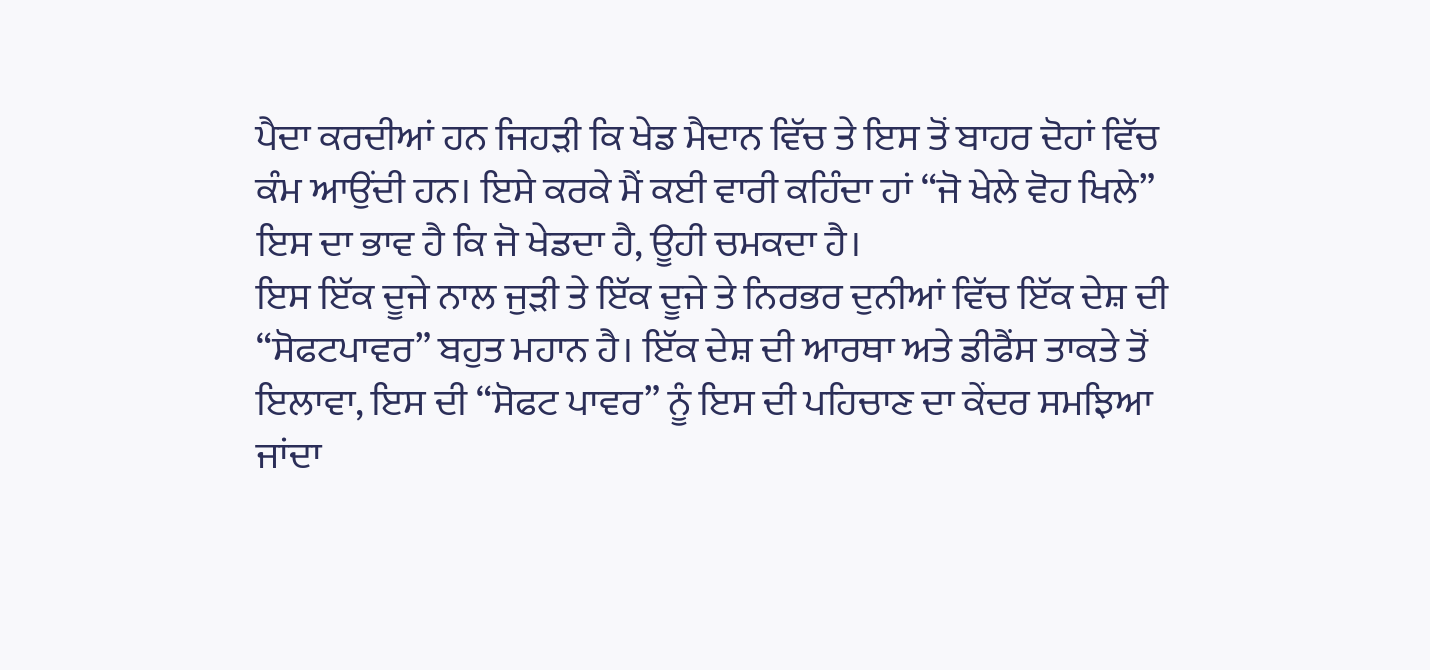ਪੈਦਾ ਕਰਦੀਆਂ ਹਨ ਜਿਹੜੀ ਕਿ ਖੇਡ ਮੈਦਾਨ ਵਿੱਚ ਤੇ ਇਸ ਤੋਂ ਬਾਹਰ ਦੋਹਾਂ ਵਿੱਚ ਕੰਮ ਆਉਂਦੀ ਹਨ। ਇਸੇ ਕਰਕੇ ਮੈਂ ਕਈ ਵਾਰੀ ਕਹਿੰਦਾ ਹਾਂ “ਜੋ ਖੇਲੇ ਵੋਹ ਖਿਲੇ” ਇਸ ਦਾ ਭਾਵ ਹੈ ਕਿ ਜੋ ਖੇਡਦਾ ਹੈ, ਊਹੀ ਚਮਕਦਾ ਹੈ।
ਇਸ ਇੱਕ ਦੂਜੇ ਨਾਲ ਜੁੜੀ ਤੇ ਇੱਕ ਦੂਜੇ ਤੇ ਨਿਰਭਰ ਦੁਨੀਆਂ ਵਿੱਚ ਇੱਕ ਦੇਸ਼ ਦੀ “ਸੋਫਟਪਾਵਰ” ਬਹੁਤ ਮਹਾਨ ਹੈ। ਇੱਕ ਦੇਸ਼ ਦੀ ਆਰਥਾ ਅਤੇ ਡੀਫੈਂਸ ਤਾਕਤੇ ਤੋਂ ਇਲਾਵਾ, ਇਸ ਦੀ “ਸੋਫਟ ਪਾਵਰ” ਨੂੰ ਇਸ ਦੀ ਪਹਿਚਾਣ ਦਾ ਕੇਂਦਰ ਸਮਝਿਆ ਜਾਂਦਾ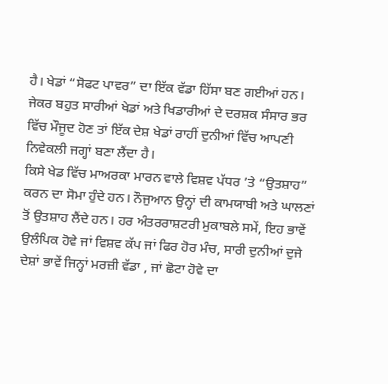ਹੈ। ਖੇਡਾਂ “ਸੋਫਟ ਪਾਵਰ” ਦਾ ਇੱਕ ਵੱਡਾ ਹਿੱਸਾ ਬਣ ਗਈਆਂ ਹਨ।
ਜੇਕਰ ਬਹੁਤ ਸਾਰੀਆਂ ਖੇਡਾਂ ਅਤੇ ਖਿਡਾਰੀਆਂ ਦੇ ਦਰਸ਼ਕ ਸੰਸਾਰ ਭਰ ਵਿੱਚ ਮੌਜੂਦ ਹੋਣ ਤਾਂ ਇੱਕ ਦੇਸ਼ ਖੇਡਾਂ ਰਾਹੀਂ ਦੁਨੀਆਂ ਵਿੱਚ ਆਪਣੀ ਨਿਵੇਕਲੀ ਜਗ੍ਹਾਂ ਬਣਾ ਲੈਂਦਾ ਹੈ।
ਕਿਸੇ ਖੇਡ ਵਿੱਚ ਮਾਅਰਕਾ ਮਾਰਨ ਵਾਲੇ ਵਿਸ਼ਵ ਪੱਧਰ ’ਤੇ “ਉਤਸ਼ਾਹ” ਕਰਨ ਦਾ ਸੋਮਾ ਹੁੰਦੇ ਹਨ। ਨੌਜੁਆਨ ਉਨ੍ਹਾਂ ਦੀ ਕਾਮਯਾਬੀ ਅਤੇ ਘਾਲਣਾਂ ਤੋਂ ਉਤਸ਼ਾਹ ਲੈਂਦੇ ਹਨ। ਹਰ ਅੰਤਰਰਾਸ਼ਟਰੀ ਮੁਕਾਬਲੇ ਸਮੇਂ, ਇਹ ਭਾਵੇਂ ਉਲੰਪਿਕ ਹੋਵੇ ਜਾਂ ਵਿਸ਼ਵ ਕੱਪ ਜਾਂ ਫਿਰ ਹੋਰ ਮੰਚ, ਸਾਰੀ ਦੁਨੀਆਂ ਦੁਜੇ ਦੇਸ਼ਾਂ ਭਾਵੇਂ ਜਿਨ੍ਹਾਂ ਮਰਜ਼ੀ ਵੱਡਾ , ਜਾਂ ਛੋਟਾ ਹੋਵੇ ਦਾ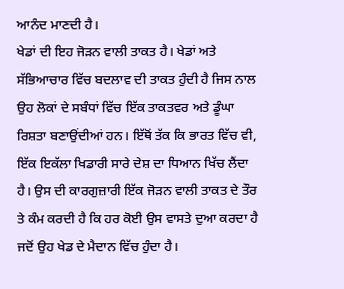ਆਨੰਦ ਮਾਣਦੀ ਹੈ।
ਖੇਡਾਂ ਦੀ ਇਹ ਜੋੜਨ ਵਾਲੀ ਤਾਕਤ ਹੈ। ਖੇਡਾਂ ਅਤੇ ਸੱਭਿਆਚਾਰ ਵਿੱਚ ਬਦਲਾਵ ਦੀ ਤਾਕਤ ਹੁੰਦੀ ਹੈ ਜਿਸ ਨਾਲ ਉਹ ਲੋਕਾਂ ਦੇ ਸਬੰਧਾਂ ਵਿੱਚ ਇੱਕ ਤਾਕਤਵਰ ਅਤੇ ਡੂੰਘਾ ਰਿਸ਼ਤਾ ਬਣਾਉਂਦੀਆਂ ਹਨ। ਇੱਥੋਂ ਤੱਕ ਕਿ ਭਾਰਤ ਵਿੱਚ ਵੀ, ਇੱਕ ਇਕੱਲਾ ਖਿਡਾਰੀ ਸਾਰੇ ਦੇਸ਼ ਦਾ ਧਿਆਨ ਖਿੱਚ ਲੈਂਦਾ ਹੈ। ਉਸ ਦੀ ਕਾਰਗੁਜ਼ਾਰੀ ਇੱਕ ਜੋੜਨ ਵਾਲੀ ਤਾਕਤ ਦੇ ਤੌਰ ਤੇ ਕੰਮ ਕਰਦੀ ਹੈ ਕਿ ਹਰ ਕੋਈ ਉਸ ਵਾਸਤੇ ਦੁਆ ਕਰਦਾ ਹੈ ਜਦੋਂ ਉਹ ਖੇਡ ਦੇ ਮੈਦਾਨ ਵਿੱਚ ਹੁੰਦਾ ਹੈ।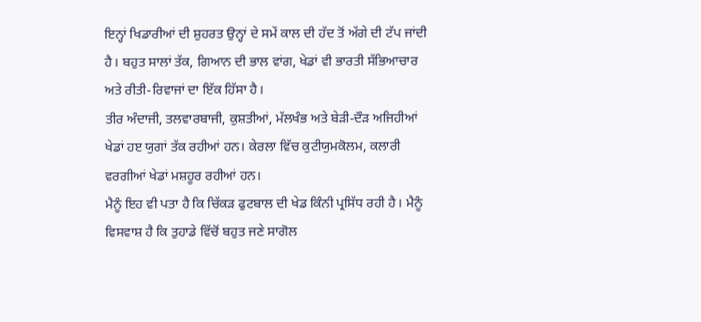ਇਨ੍ਹਾਂ ਖਿਡਾਰੀਆਂ ਦੀ ਸ਼ੁਹਰਤ ਉਨ੍ਹਾਂ ਦੇ ਸਮੇਂ ਕਾਲ ਦੀ ਹੱਦ ਤੋਂ ਅੱਗੇ ਦੀ ਟੱਪ ਜਾਂਦੀ ਹੈ। ਬਹੁਤ ਸਾਲਾਂ ਤੱਕ, ਗਿਆਨ ਦੀ ਭਾਲ ਵਾਂਗ, ਖੇਡਾਂ ਵੀ ਭਾਰਤੀ ਸੱਭਿਆਚਾਰ ਅਤੇ ਰੀਤੀ-ਰਿਵਾਜਾਂ ਦਾ ਇੱਕ ਹਿੱਸਾ ਹੈ।
ਤੀਰ ਅੰਦਾਜੀ, ਤਲਵਾਰਬਾਜੀ, ਕੁਸ਼ਤੀਆਂ, ਮੱਲਖੰਭ ਅਤੇ ਬੇੜੀ-ਦੌੜ ਅਜਿਹੀਆਂ ਖੇਡਾਂ ਹੲ ਯੁਗਾਂ ਤੱਕ ਰਹੀਆਂ ਹਨ। ਕੇਰਲਾ ਵਿੱਚ ਕੁਟੀਯੁਮਕੋਲਮ, ਕਲਾਰੀ ਵਰਗੀਆਂ ਖੇਡਾਂ ਮਸ਼ਹੂਰ ਰਹੀਆਂ ਹਨ।
ਮੈਨੂੰ ਇਹ ਵੀ ਪਤਾ ਹੈ ਕਿ ਚਿੱਕੜ ਫੁਟਬਾਲ ਦੀ ਖੇਡ ਕਿੰਨੀ ਪ੍ਰਸਿੱਧ ਰਹੀ ਹੈ। ਮੈਨੂੰ ਵਿਸਵਾਸ਼ ਹੈ ਕਿ ਤੁਹਾਡੇ ਵਿੱਚੋਂ ਬਹੁਤ ਜਣੇ ਸਾਗੋਲ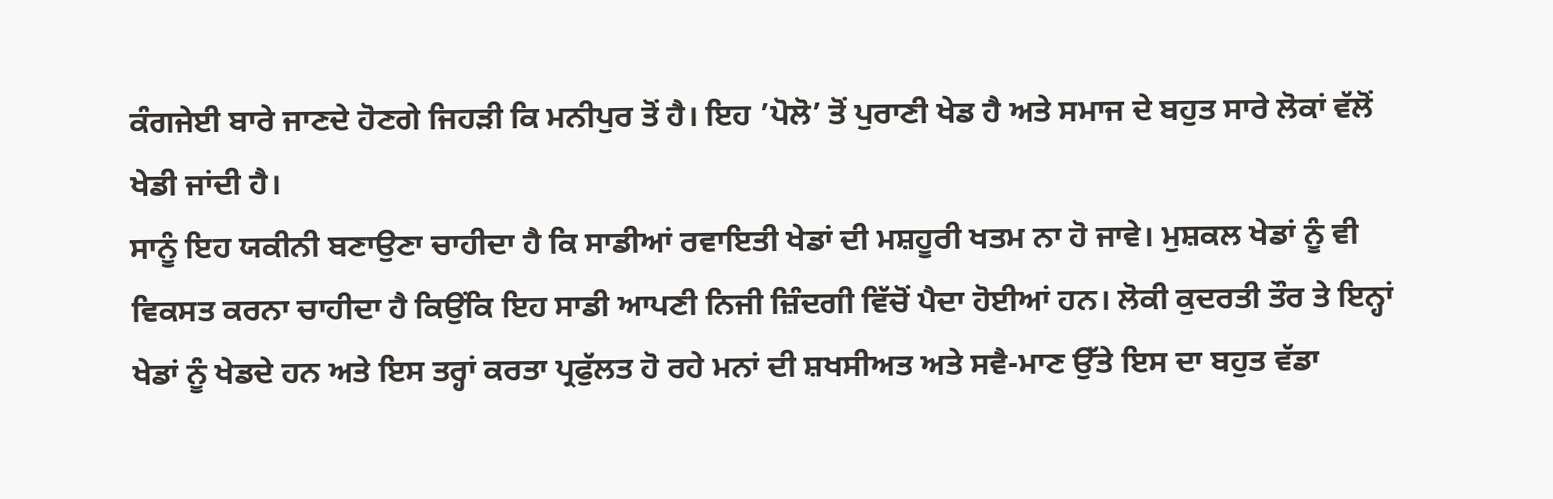ਕੰਗਜੇਈ ਬਾਰੇ ਜਾਣਦੇ ਹੋਣਗੇ ਜਿਹੜੀ ਕਿ ਮਨੀਪੁਰ ਤੋਂ ਹੈ। ਇਹ ’ਪੋਲੋ’ ਤੋਂ ਪੁਰਾਣੀ ਖੇਡ ਹੈ ਅਤੇ ਸਮਾਜ ਦੇ ਬਹੁਤ ਸਾਰੇ ਲੋਕਾਂ ਵੱਲੋਂ ਖੇਡੀ ਜਾਂਦੀ ਹੈ।
ਸਾਨੂੰ ਇਹ ਯਕੀਨੀ ਬਣਾਉਣਾ ਚਾਹੀਦਾ ਹੈ ਕਿ ਸਾਡੀਆਂ ਰਵਾਇਤੀ ਖੇਡਾਂ ਦੀ ਮਸ਼ਹੂਰੀ ਖਤਮ ਨਾ ਹੋ ਜਾਵੇ। ਮੁਸ਼ਕਲ ਖੇਡਾਂ ਨੂੰ ਵੀ ਵਿਕਸਤ ਕਰਨਾ ਚਾਹੀਦਾ ਹੈ ਕਿਉਂਕਿ ਇਹ ਸਾਡੀ ਆਪਣੀ ਨਿਜੀ ਜ਼ਿੰਦਗੀ ਵਿੱਚੋਂ ਪੈਦਾ ਹੋਈਆਂ ਹਨ। ਲੋਕੀ ਕੁਦਰਤੀ ਤੌਰ ਤੇ ਇਨ੍ਹਾਂ ਖੇਡਾਂ ਨੂੰ ਖੇਡਦੇ ਹਨ ਅਤੇ ਇਸ ਤਰ੍ਹਾਂ ਕਰਤਾ ਪ੍ਰਫੁੱਲਤ ਹੋ ਰਹੇ ਮਨਾਂ ਦੀ ਸ਼ਖਸੀਅਤ ਅਤੇ ਸਵੈ-ਮਾਣ ਉੱਤੇ ਇਸ ਦਾ ਬਹੁਤ ਵੱਡਾ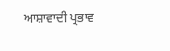ਆਸ਼ਾਵਾਦੀ ਪ੍ਰਭਾਵ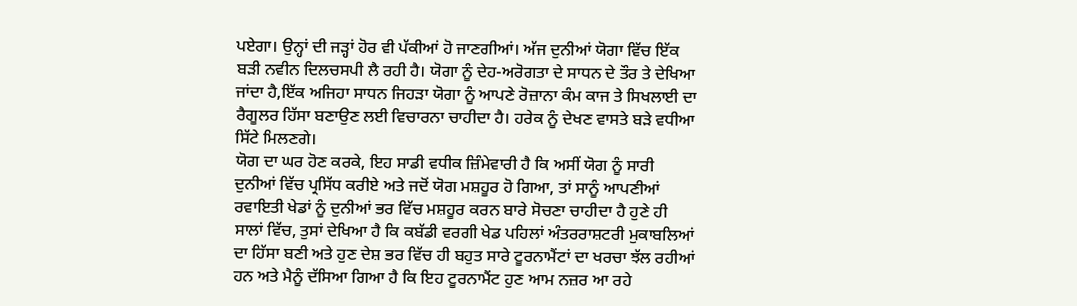ਪਏਗਾ। ਉਨ੍ਹਾਂ ਦੀ ਜੜ੍ਹਾਂ ਹੋਰ ਵੀ ਪੱਕੀਆਂ ਹੋ ਜਾਣਗੀਆਂ। ਅੱਜ ਦੁਨੀਆਂ ਯੋਗਾ ਵਿੱਚ ਇੱਕ ਬੜੀ ਨਵੀਨ ਦਿਲਚਸਪੀ ਲੈ ਰਹੀ ਹੈ। ਯੋਗਾ ਨੂੰ ਦੇਹ-ਅਰੋਗਤਾ ਦੇ ਸਾਧਨ ਦੇ ਤੌਰ ਤੇ ਦੇਖਿਆ ਜਾਂਦਾ ਹੈ,ਇੱਕ ਅਜਿਹਾ ਸਾਧਨ ਜਿਹੜਾ ਯੋਗਾ ਨੂੰ ਆਪਣੇ ਰੋਜ਼ਾਨਾ ਕੰਮ ਕਾਜ ਤੇ ਸਿਖਲਾਈ ਦਾ ਰੈਗੂਲਰ ਹਿੱਸਾ ਬਣਾਉਣ ਲਈ ਵਿਚਾਰਨਾ ਚਾਹੀਦਾ ਹੈ। ਹਰੇਕ ਨੂੰ ਦੇਖਣ ਵਾਸਤੇ ਬੜੇ ਵਧੀਆ ਸਿੱਟੇ ਮਿਲਣਗੇ।
ਯੋਗ ਦਾ ਘਰ ਹੋਣ ਕਰਕੇ, ਇਹ ਸਾਡੀ ਵਧੀਕ ਜ਼ਿੰਮੇਵਾਰੀ ਹੈ ਕਿ ਅਸੀਂ ਯੋਗ ਨੂੰ ਸਾਰੀ ਦੁਨੀਆਂ ਵਿੱਚ ਪ੍ਰਸਿੱਧ ਕਰੀਏ ਅਤੇ ਜਦੋਂ ਯੋਗ ਮਸ਼ਹੂਰ ਹੋ ਗਿਆ, ਤਾਂ ਸਾਨੂੰ ਆਪਣੀਆਂ ਰਵਾਇਤੀ ਖੇਡਾਂ ਨੂੰ ਦੁਨੀਆਂ ਭਰ ਵਿੱਚ ਮਸ਼ਹੂਰ ਕਰਨ ਬਾਰੇ ਸੋਚਣਾ ਚਾਹੀਦਾ ਹੈ ਹੁਣੇ ਹੀ ਸਾਲਾਂ ਵਿੱਚ, ਤੁਸਾਂ ਦੇਖਿਆ ਹੈ ਕਿ ਕਬੱਡੀ ਵਰਗੀ ਖੇਡ ਪਹਿਲਾਂ ਅੰਤਰਰਾਸ਼ਟਰੀ ਮੁਕਾਬਲਿਆਂ ਦਾ ਹਿੱਸਾ ਬਣੀ ਅਤੇ ਹੁਣ ਦੇਸ਼ ਭਰ ਵਿੱਚ ਹੀ ਬਹੁਤ ਸਾਰੇ ਟੂਰਨਾਮੈਂਟਾਂ ਦਾ ਖਰਚਾ ਝੱਲ ਰਹੀਆਂ ਹਨ ਅਤੇ ਮੈਨੂੰ ਦੱਸਿਆ ਗਿਆ ਹੈ ਕਿ ਇਹ ਟੂਰਨਾਮੈਂਟ ਹੁਣ ਆਮ ਨਜ਼ਰ ਆ ਰਹੇ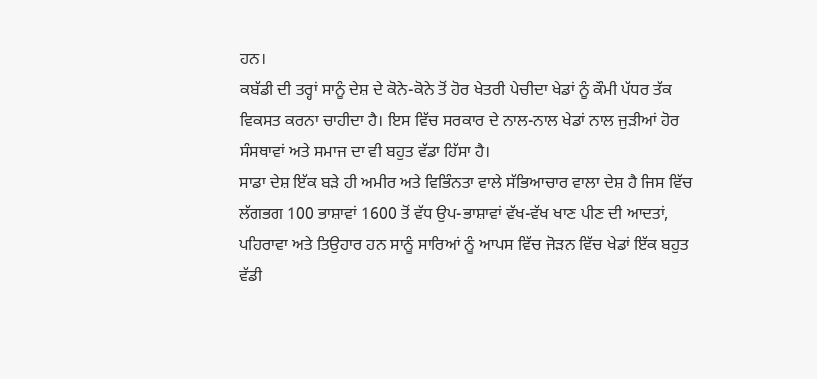ਹਨ।
ਕਬੱਡੀ ਦੀ ਤਰ੍ਹਾਂ ਸਾਨੂੰ ਦੇਸ਼ ਦੇ ਕੋਨੇ-ਕੋਨੇ ਤੋਂ ਹੋਰ ਖੇਤਰੀ ਪੇਚੀਦਾ ਖੇਡਾਂ ਨੂੰ ਕੌਮੀ ਪੱਧਰ ਤੱਕ ਵਿਕਸਤ ਕਰਨਾ ਚਾਹੀਦਾ ਹੈ। ਇਸ ਵਿੱਚ ਸਰਕਾਰ ਦੇ ਨਾਲ-ਨਾਲ ਖੇਡਾਂ ਨਾਲ ਜੁੜੀਆਂ ਹੋਰ ਸੰਸਥਾਵਾਂ ਅਤੇ ਸਮਾਜ ਦਾ ਵੀ ਬਹੁਤ ਵੱਡਾ ਹਿੱਸਾ ਹੈ।
ਸਾਡਾ ਦੇਸ਼ ਇੱਕ ਬੜੇ ਹੀ ਅਮੀਰ ਅਤੇ ਵਿਭਿੰਨਤਾ ਵਾਲੇ ਸੱਭਿਆਚਾਰ ਵਾਲਾ ਦੇਸ਼ ਹੈ ਜਿਸ ਵਿੱਚ ਲੱਗਭਗ 100 ਭਾਸ਼ਾਵਾਂ 1600 ਤੋਂ ਵੱਧ ਉਪ-ਭਾਸ਼ਾਵਾਂ ਵੱਖ-ਵੱਖ ਖਾਣ ਪੀਣ ਦੀ ਆਦਤਾਂ, ਪਹਿਰਾਵਾ ਅਤੇ ਤਿਉਹਾਰ ਹਨ ਸਾਨੂੰ ਸਾਰਿਆਂ ਨੂੰ ਆਪਸ ਵਿੱਚ ਜੋੜਨ ਵਿੱਚ ਖੇਡਾਂ ਇੱਕ ਬਹੁਤ ਵੱਡੀ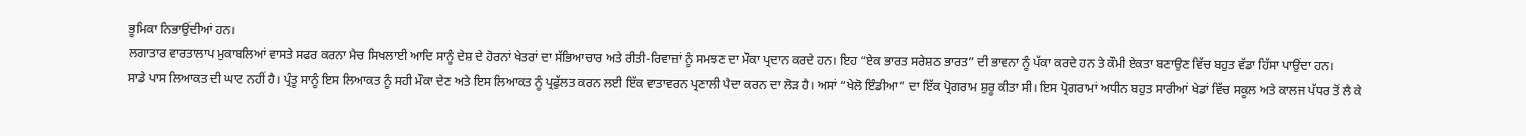ਭੂਮਿਕਾ ਨਿਭਾਉਂਦੀਆਂ ਹਨ।
ਲਗਾਤਾਰ ਵਾਰਤਾਲਾਪ ਮੁਕਾਬਲਿਆਂ ਵਾਸਤੇ ਸਫਰ ਕਰਨਾ ਮੈਚ ਸਿਖਲਾਈ ਆਦਿ ਸਾਨੂੰ ਦੇਸ਼ ਦੇ ਹੋਰਨਾਂ ਖੇਤਰਾਂ ਦਾ ਸੱਭਿਆਚਾਰ ਅਤੇ ਰੀਤੀ-ਰਿਵਾਜ਼ਾਂ ਨੂੰ ਸਮਝਣ ਦਾ ਮੌਕਾ ਪ੍ਰਦਾਨ ਕਰਦੇ ਹਨ। ਇਹ “ਏਕ ਭਾਰਤ ਸਰੇਸ਼ਠ ਭਾਰਤ” ਦੀ ਭਾਵਨਾ ਨੂੰ ਪੱਕਾ ਕਰਦੇ ਹਨ ਤੇ ਕੌਮੀ ਏਕਤਾ ਬਣਾਉਣ ਵਿੱਚ ਬਹੁਤ ਵੱਡਾ ਹਿੱਸਾ ਪਾਉਂਦਾ ਹਨ।
ਸਾਡੇ ਪਾਸ ਲਿਆਕਤ ਦੀ ਘਾਟ ਨਹੀਂ ਹੈ। ਪ੍ਰੰਤੂ ਸਾਨੂੰ ਇਸ ਲਿਆਕਤ ਨੂੰ ਸਹੀ ਮੌਕਾ ਦੇਣ ਅਤੇ ਇਸ ਲਿਆਕਤ ਨੂੰ ਪ੍ਰਫੁੱਲਤ ਕਰਨ ਲਈ ਇੱਕ ਵਾਤਾਵਰਨ ਪ੍ਰਣਾਲੀ ਪੈਦਾ ਕਰਨ ਦਾ ਲੋੜ ਹੈ। ਅਸਾਂ “ਖੇਲੋ ਇੰਡੀਆ” ਦਾ ਇੱਕ ਪ੍ਰੋਗਰਾਮ ਸ਼ੁਰੂ ਕੀਤਾ ਸੀ। ਇਸ ਪ੍ਰੋਗਰਾਮਾਂ ਅਧੀਨ ਬਹੁਤ ਸਾਰੀਆਂ ਖੇਡਾਂ ਵਿੱਚ ਸਕੂਲ ਅਤੇ ਕਾਲਜ ਪੱਧਰ ਤੋਂ ਲੈ ਕੇ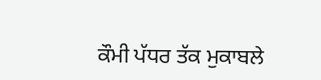ਕੌਮੀ ਪੱਧਰ ਤੱਕ ਮੁਕਾਬਲੇ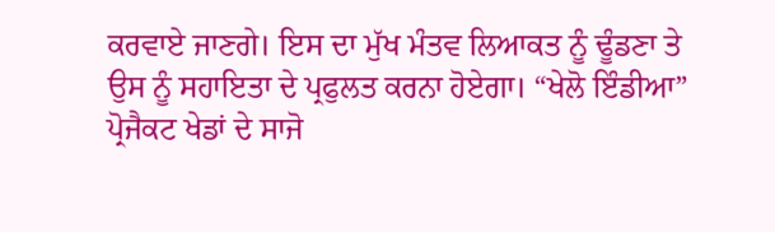ਕਰਵਾਏ ਜਾਣਗੇ। ਇਸ ਦਾ ਮੁੱਖ ਮੰਤਵ ਲਿਆਕਤ ਨੂੰ ਢੂੰਡਣਾ ਤੇ ਉਸ ਨੂੰ ਸਹਾਇਤਾ ਦੇ ਪ੍ਰਫੁਲਤ ਕਰਨਾ ਹੋਏਗਾ। “ਖੇਲੋ ਇੰਡੀਆ” ਪ੍ਰੋਜੈਕਟ ਖੇਡਾਂ ਦੇ ਸਾਜੋ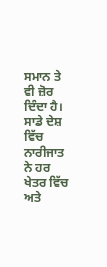ਸਮਾਨ ਤੇ ਵੀ ਜ਼ੋਰ ਦਿੰਦਾ ਹੈ। ਸਾਡੇ ਦੇਸ਼ ਵਿੱਚ ਨਾਰੀਜਾਤ ਨੇ ਹਰ ਖੇਤਰ ਵਿੱਚ ਅਤੇ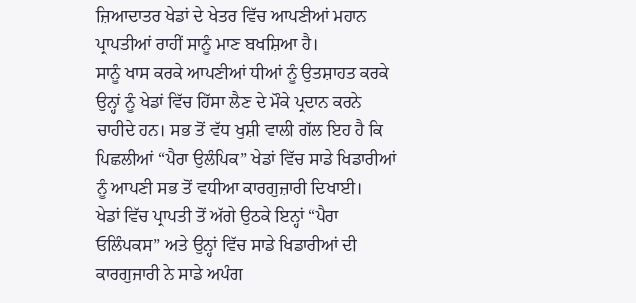ਜ਼ਿਆਦਾਤਰ ਖੇਡਾਂ ਦੇ ਖੇਤਰ ਵਿੱਚ ਆਪਣੀਆਂ ਮਹਾਨ ਪ੍ਰਾਪਤੀਆਂ ਰਾਹੀਂ ਸਾਨੂੰ ਮਾਣ ਬਖਸ਼ਿਆ ਹੈ।
ਸਾਨੂੰ ਖਾਸ ਕਰਕੇ ਆਪਣੀਆਂ ਧੀਆਂ ਨੂੰ ਉਤਸ਼ਾਹਤ ਕਰਕੇ ਉਨ੍ਹਾਂ ਨੂੰ ਖੇਡਾਂ ਵਿੱਚ ਹਿੱਸਾ ਲੈਣ ਦੇ ਮੌਕੇ ਪ੍ਰਦਾਨ ਕਰਨੇ ਚਾਹੀਦੇ ਹਨ। ਸਭ ਤੋਂ ਵੱਧ ਖੁਸ਼ੀ ਵਾਲੀ ਗੱਲ ਇਹ ਹੈ ਕਿ ਪਿਛਲੀਆਂ “ਪੈਰਾ ਉਲੰਪਿਕ” ਖੇਡਾਂ ਵਿੱਚ ਸਾਡੇ ਖਿਡਾਰੀਆਂ ਨੂੰ ਆਪਣੀ ਸਭ ਤੋਂ ਵਧੀਆ ਕਾਰਗੁਜ਼ਾਰੀ ਦਿਖਾਈ।
ਖੇਡਾਂ ਵਿੱਚ ਪ੍ਰਾਪਤੀ ਤੋਂ ਅੱਗੇ ਉਠਕੇ ਇਨ੍ਹਾਂ “ਪੈਰਾ ਓਲਿੰਪਕਸ” ਅਤੇ ਉਨ੍ਹਾਂ ਵਿੱਚ ਸਾਡੇ ਖਿਡਾਰੀਆਂ ਦੀ ਕਾਰਗੁਜਾਰੀ ਨੇ ਸਾਡੇ ਅਪੰਗ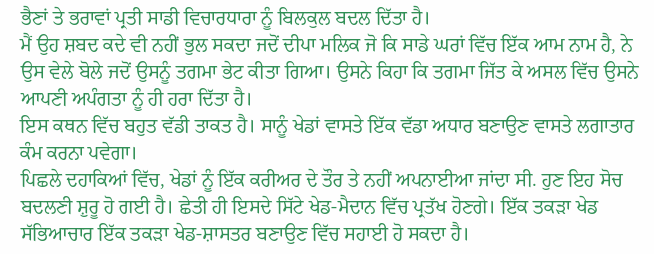ਭੈਣਾਂ ਤੇ ਭਰਾਵਾਂ ਪ੍ਰਤੀ ਸਾਡੀ ਵਿਚਾਰਧਾਰਾ ਨੂੰ ਬਿਲਕੁਲ ਬਦਲ ਦਿੱਤਾ ਹੈ।
ਮੈਂ ਉਹ ਸ਼ਬਦ ਕਦੇ ਵੀ ਨਹੀਂ ਭੁਲ ਸਕਦਾ ਜਦੋਂ ਦੀਪਾ ਮਲਿਕ ਜੋ ਕਿ ਸਾਡੇ ਘਰਾਂ ਵਿੱਚ ਇੱਕ ਆਮ ਨਾਮ ਹੈ, ਨੇ ਉਸ ਵੇਲੇ ਬੋਲੇ ਜਦੋਂ ਉਸਨੂੰ ਤਗਮਾ ਭੇਟ ਕੀਤਾ ਗਿਆ। ਉਸਨੇ ਕਿਹਾ ਕਿ ਤਗਮਾ ਜਿੱਤ ਕੇ ਅਸਲ ਵਿੱਚ ਉਸਨੇ ਆਪਣੀ ਅਪੰਗਤਾ ਨੂੰ ਹੀ ਹਰਾ ਦਿੱਤਾ ਹੈ।
ਇਸ ਕਥਨ ਵਿੱਚ ਬਹੁਤ ਵੱਡੀ ਤਾਕਤ ਹੈ। ਸਾਨੂੰ ਖੇਡਾਂ ਵਾਸਤੇ ਇੱਕ ਵੱਡਾ ਅਧਾਰ ਬਣਾਉਣ ਵਾਸਤੇ ਲਗਾਤਾਰ ਕੰਮ ਕਰਨਾ ਪਵੇਗਾ।
ਪਿਛਲੇ ਦਹਾਕਿਆਂ ਵਿੱਚ, ਖੇਡਾਂ ਨੂੰ ਇੱਕ ਕਰੀਅਰ ਦੇ ਤੌਰ ਤੇ ਨਹੀਂ ਅਪਨਾਈਆ ਜਾਂਦਾ ਸੀ. ਹੁਣ ਇਹ ਸੋਚ ਬਦਲਣੀ ਸ਼ੁਰੂ ਹੋ ਗਈ ਹੈ। ਛੇਤੀ ਹੀ ਇਸਦੇ ਸਿੱਟੇ ਖੇਡ-ਮੈਦਾਨ ਵਿੱਚ ਪ੍ਰਤੱਖ ਹੋਣਗੇ। ਇੱਕ ਤਕੜਾ ਖੇਡ ਸੱਭਿਆਚਾਰ ਇੱਕ ਤਕੜਾ ਖੇਡ-ਸ਼ਾਸਤਰ ਬਣਾਉਣ ਵਿੱਚ ਸਹਾਈ ਹੋ ਸਕਦਾ ਹੈ।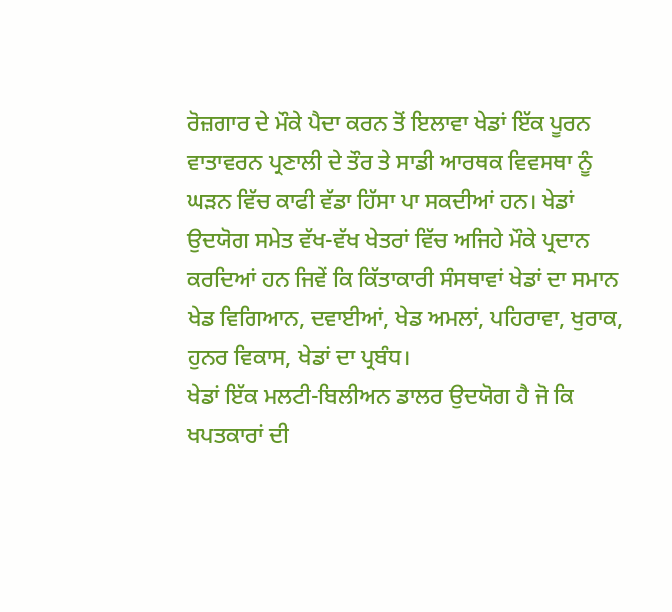ਰੋਜ਼ਗਾਰ ਦੇ ਮੌਕੇ ਪੈਦਾ ਕਰਨ ਤੋਂ ਇਲਾਵਾ ਖੇਡਾਂ ਇੱਕ ਪੂਰਨ ਵਾਤਾਵਰਨ ਪ੍ਰਣਾਲੀ ਦੇ ਤੌਰ ਤੇ ਸਾਡੀ ਆਰਥਕ ਵਿਵਸਥਾ ਨੂੰ ਘੜਨ ਵਿੱਚ ਕਾਫੀ ਵੱਡਾ ਹਿੱਸਾ ਪਾ ਸਕਦੀਆਂ ਹਨ। ਖੇਡਾਂ ਉਦਯੋਗ ਸਮੇਤ ਵੱਖ-ਵੱਖ ਖੇਤਰਾਂ ਵਿੱਚ ਅਜਿਹੇ ਮੌਕੇ ਪ੍ਰਦਾਨ ਕਰਦਿਆਂ ਹਨ ਜਿਵੇਂ ਕਿ ਕਿੱਤਾਕਾਰੀ ਸੰਸਥਾਵਾਂ ਖੇਡਾਂ ਦਾ ਸਮਾਨ ਖੇਡ ਵਿਗਿਆਨ, ਦਵਾਈਆਂ, ਖੇਡ ਅਮਲਾਂ, ਪਹਿਰਾਵਾ, ਖੁਰਾਕ, ਹੁਨਰ ਵਿਕਾਸ, ਖੇਡਾਂ ਦਾ ਪ੍ਰਬੰਧ।
ਖੇਡਾਂ ਇੱਕ ਮਲਟੀ-ਬਿਲੀਅਨ ਡਾਲਰ ਉਦਯੋਗ ਹੈ ਜੋ ਕਿ ਖਪਤਕਾਰਾਂ ਦੀ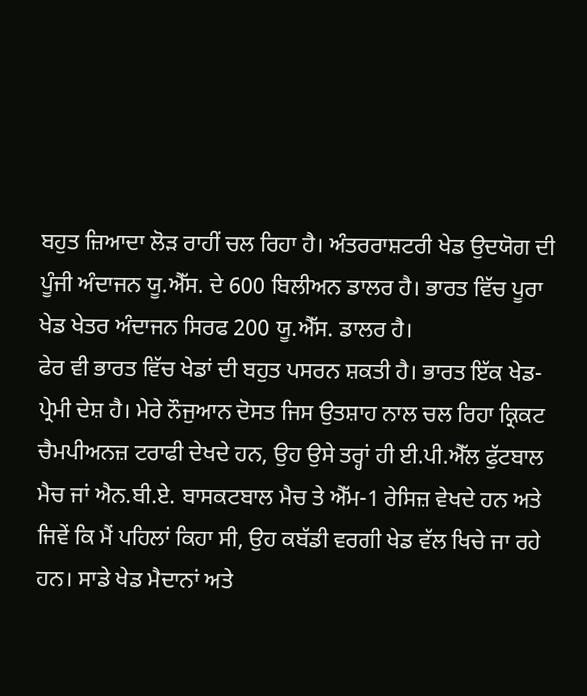ਬਹੁਤ ਜ਼ਿਆਦਾ ਲੋੜ ਰਾਹੀਂ ਚਲ ਰਿਹਾ ਹੈ। ਅੰਤਰਰਾਸ਼ਟਰੀ ਖੇਡ ਉਦਯੋਗ ਦੀ ਪੂੰਜੀ ਅੰਦਾਜਨ ਯੂ.ਐੱਸ. ਦੇ 600 ਬਿਲੀਅਨ ਡਾਲਰ ਹੈ। ਭਾਰਤ ਵਿੱਚ ਪੂਰਾ ਖੇਡ ਖੇਤਰ ਅੰਦਾਜਨ ਸਿਰਫ 200 ਯੂ.ਐੱਸ. ਡਾਲਰ ਹੈ।
ਫੇਰ ਵੀ ਭਾਰਤ ਵਿੱਚ ਖੇਡਾਂ ਦੀ ਬਹੁਤ ਪਸਰਨ ਸ਼ਕਤੀ ਹੈ। ਭਾਰਤ ਇੱਕ ਖੇਡ-ਪ੍ਰੇਮੀ ਦੇਸ਼ ਹੈ। ਮੇਰੇ ਨੌਜੁਆਨ ਦੋਸਤ ਜਿਸ ਉਤਸ਼ਾਹ ਨਾਲ ਚਲ ਰਿਹਾ ਕ੍ਰਿਕਟ ਚੈਮਪੀਅਨਜ਼ ਟਰਾਫੀ ਦੇਖਦੇ ਹਨ, ਉਹ ਉਸੇ ਤਰ੍ਹਾਂ ਹੀ ਈ.ਪੀ.ਐੱਲ ਫੁੱਟਬਾਲ ਮੈਚ ਜਾਂ ਐਨ.ਬੀ.ਏ. ਬਾਸਕਟਬਾਲ ਮੈਚ ਤੇ ਐੱਮ-1 ਰੇਸਿਜ਼ ਵੇਖਦੇ ਹਨ ਅਤੇ ਜਿਵੇਂ ਕਿ ਮੈਂ ਪਹਿਲਾਂ ਕਿਹਾ ਸੀ, ਉਹ ਕਬੱਡੀ ਵਰਗੀ ਖੇਡ ਵੱਲ ਖਿਚੇ ਜਾ ਰਹੇ ਹਨ। ਸਾਡੇ ਖੇਡ ਮੈਦਾਨਾਂ ਅਤੇ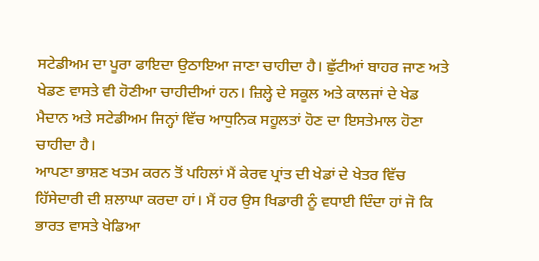ਸਟੇਡੀਅਮ ਦਾ ਪੂਰਾ ਫਾਇਦਾ ਉਠਾਇਆ ਜਾਣਾ ਚਾਹੀਦਾ ਹੈ। ਛੁੱਟੀਆਂ ਬਾਹਰ ਜਾਣ ਅਤੇ ਖੇਡਣ ਵਾਸਤੇ ਵੀ ਹੋਣੀਆ ਚਾਹੀਦੀਆਂ ਹਨ। ਜ਼ਿਲ੍ਹੇ ਦੇ ਸਕੂਲ ਅਤੇ ਕਾਲਜਾਂ ਦੇ ਖੇਡ ਮੈਦਾਨ ਅਤੇ ਸਟੇਡੀਅਮ ਜਿਨ੍ਹਾਂ ਵਿੱਚ ਆਧੁਨਿਕ ਸਹੂਲਤਾਂ ਹੋਣ ਦਾ ਇਸਤੇਮਾਲ ਹੋਣਾ ਚਾਹੀਦਾ ਹੈ।
ਆਪਣਾ ਭਾਸ਼ਣ ਖਤਮ ਕਰਨ ਤੋਂ ਪਹਿਲਾਂ ਮੈਂ ਕੇਰਵ ਪ੍ਰਾਂਤ ਦੀ ਖੇਡਾਂ ਦੇ ਖੇਤਰ ਵਿੱਚ ਹਿੱਸੇਦਾਰੀ ਦੀ ਸ਼ਲਾਘਾ ਕਰਦਾ ਹਾਂ। ਮੈਂ ਹਰ ਉਸ ਖਿਡਾਰੀ ਨੂੰ ਵਧਾਈ ਦਿੰਦਾ ਹਾਂ ਜੋ ਕਿ ਭਾਰਤ ਵਾਸਤੇ ਖੇਡਿਆ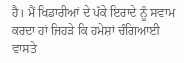ਹੈ। ਮੈਂ ਖਿਡਾਰੀਆਂ ਦੇ ਪੱਕੇ ਇਰਾਦੇ ਨੂੰ ਸਵਾਮ ਕਰਦਾ ਹਾਂ ਜਿਹੜੇ ਕਿ ਹਮੇਸ਼ਾਂ ਚੰਗਿਆਈ ਵਾਸਤੇ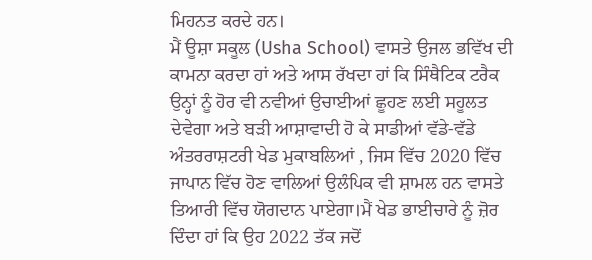ਮਿਹਨਤ ਕਰਦੇ ਹਨ।
ਮੈਂ ਊਸ਼ਾ ਸਕੂਲ (Usha School) ਵਾਸਤੇ ਉਜਲ ਭਵਿੱਖ ਦੀ ਕਾਮਨਾ ਕਰਦਾ ਹਾਂ ਅਤੇ ਆਸ ਰੱਖਦਾ ਹਾਂ ਕਿ ਸਿੰਥੈਟਿਕ ਟਰੈਕ ਉਨ੍ਹਾਂ ਨੂੰ ਹੋਰ ਵੀ ਨਵੀਆਂ ਉਚਾਈਆਂ ਛੂਹਣ ਲਈ ਸਹੂਲਤ ਦੇਵੇਗਾ ਅਤੇ ਬੜੀ ਆਸ਼ਾਵਾਦੀ ਹੋ ਕੇ ਸਾਡੀਆਂ ਵੱਡੇ-ਵੱਡੇ ਅੰਤਰਰਾਸ਼ਟਰੀ ਖੇਡ ਮੁਕਾਬਲਿਆਂ , ਜਿਸ ਵਿੱਚ 2020 ਵਿੱਚ ਜਾਪਾਨ ਵਿੱਚ ਹੋਣ ਵਾਲਿਆਂ ਉਲੰਪਿਕ ਵੀ ਸ਼ਾਮਲ ਹਨ ਵਾਸਤੇ ਤਿਆਰੀ ਵਿੱਚ ਯੋਗਦਾਨ ਪਾਏਗਾ।ਮੈਂ ਖੇਡ ਭਾਈਚਾਰੇ ਨੂੰ ਜ਼ੋਰ ਦਿੰਦਾ ਹਾਂ ਕਿ ਉਹ 2022 ਤੱਕ ਜਦੋਂ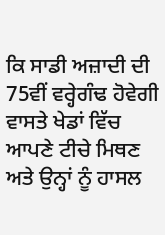ਕਿ ਸਾਡੀ ਅਜ਼ਾਦੀ ਦੀ 75ਵੀਂ ਵਰ੍ਹੇਗੰਢ ਹੋਵੇਗੀ ਵਾਸਤੇ ਖੇਡਾਂ ਵਿੱਚ ਆਪਣੇ ਟੀਚੇ ਮਿਥਣ ਅਤੇ ਉਨ੍ਹਾਂ ਨੂੰ ਹਾਸਲ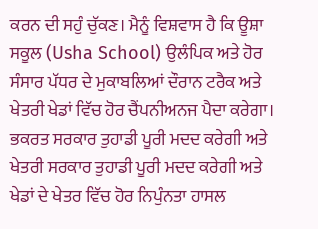ਕਰਨ ਦੀ ਸਹੁੰ ਚੁੱਕਣ। ਮੈਨੂੰ ਵਿਸ਼ਵਾਸ ਹੈ ਕਿ ਊਸ਼ਾ ਸਕੂਲ (Usha School) ਉਲੰਪਿਕ ਅਤੇ ਹੋਰ ਸੰਸਾਰ ਪੱਧਰ ਦੇ ਮੁਕਾਬਲਿਆਂ ਦੌਰਾਨ ਟਰੈਕ ਅਤੇ ਖੇਤਰੀ ਖੇਡਾਂ ਵਿੱਚ ਹੋਰ ਚੈਂਪਨੀਅਨਜ ਪੈਦਾ ਕਰੇਗਾ। ਭਕਰਤ ਸਰਕਾਰ ਤੁਹਾਡੀ ਪੂਰੀ ਮਦਦ ਕਰੇਗੀ ਅਤੇ ਖੇਤਰੀ ਸਰਕਾਰ ਤੁਹਾਡੀ ਪੂਰੀ ਮਦਦ ਕਰੇਗੀ ਅਤੇ ਖੇਡਾਂ ਦੇ ਖੇਤਰ ਵਿੱਚ ਹੋਰ ਨਿਪੁੰਨਤਾ ਹਾਸਲ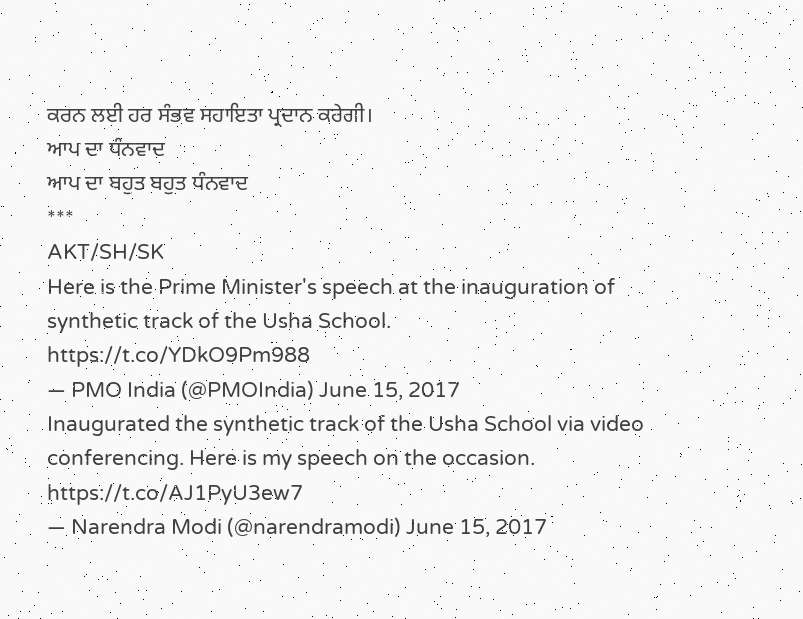ਕਰਨ ਲਈ ਹਰ ਸੰਭਵ ਸਹਾਇਤਾ ਪ੍ਰਦਾਨ ਕਰੇਗੀ।
ਆਪ ਦਾ ਧੰਨਵਾਦ
ਆਪ ਦਾ ਬਹੁਤ ਬਹੁਤ ਧੰਨਵਾਦ
***
AKT/SH/SK
Here is the Prime Minister's speech at the inauguration of synthetic track of the Usha School. https://t.co/YDkO9Pm988
— PMO India (@PMOIndia) June 15, 2017
Inaugurated the synthetic track of the Usha School via video conferencing. Here is my speech on the occasion. https://t.co/AJ1PyU3ew7
— Narendra Modi (@narendramodi) June 15, 2017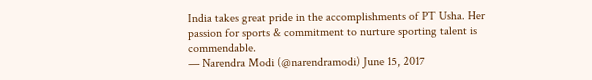India takes great pride in the accomplishments of PT Usha. Her passion for sports & commitment to nurture sporting talent is commendable.
— Narendra Modi (@narendramodi) June 15, 2017